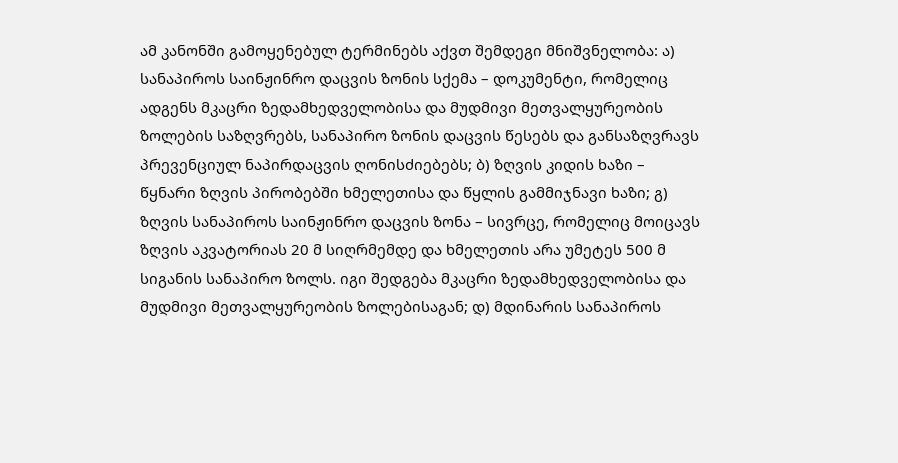ამ კანონში გამოყენებულ ტერმინებს აქვთ შემდეგი მნიშვნელობა: ა) სანაპიროს საინჟინრო დაცვის ზონის სქემა – დოკუმენტი, რომელიც ადგენს მკაცრი ზედამხედველობისა და მუდმივი მეთვალყურეობის ზოლების საზღვრებს, სანაპირო ზონის დაცვის წესებს და განსაზღვრავს პრევენციულ ნაპირდაცვის ღონისძიებებს; ბ) ზღვის კიდის ხაზი – წყნარი ზღვის პირობებში ხმელეთისა და წყლის გამმიჯნავი ხაზი; გ) ზღვის სანაპიროს საინჟინრო დაცვის ზონა – სივრცე, რომელიც მოიცავს ზღვის აკვატორიას 20 მ სიღრმემდე და ხმელეთის არა უმეტეს 500 მ სიგანის სანაპირო ზოლს. იგი შედგება მკაცრი ზედამხედველობისა და მუდმივი მეთვალყურეობის ზოლებისაგან; დ) მდინარის სანაპიროს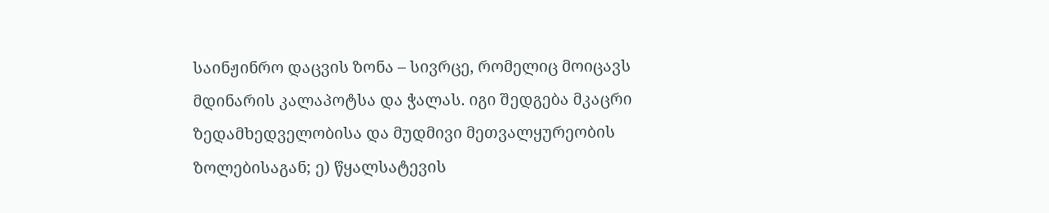საინჟინრო დაცვის ზონა – სივრცე, რომელიც მოიცავს მდინარის კალაპოტსა და ჭალას. იგი შედგება მკაცრი ზედამხედველობისა და მუდმივი მეთვალყურეობის ზოლებისაგან; ე) წყალსატევის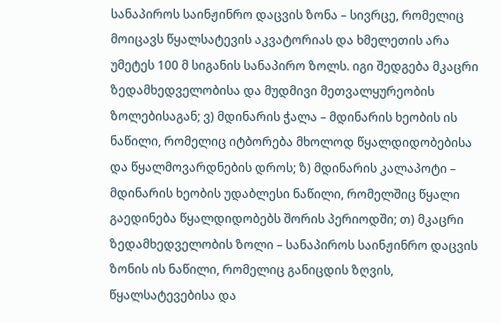სანაპიროს საინჟინრო დაცვის ზონა – სივრცე, რომელიც მოიცავს წყალსატევის აკვატორიას და ხმელეთის არა უმეტეს 100 მ სიგანის სანაპირო ზოლს. იგი შედგება მკაცრი ზედამხედველობისა და მუდმივი მეთვალყურეობის ზოლებისაგან; ვ) მდინარის ჭალა – მდინარის ხეობის ის ნაწილი, რომელიც იტბორება მხოლოდ წყალდიდობებისა და წყალმოვარდნების დროს; ზ) მდინარის კალაპოტი – მდინარის ხეობის უდაბლესი ნაწილი, რომელშიც წყალი გაედინება წყალდიდობებს შორის პერიოდში; თ) მკაცრი ზედამხედველობის ზოლი – სანაპიროს საინჟინრო დაცვის ზონის ის ნაწილი, რომელიც განიცდის ზღვის, წყალსატევებისა და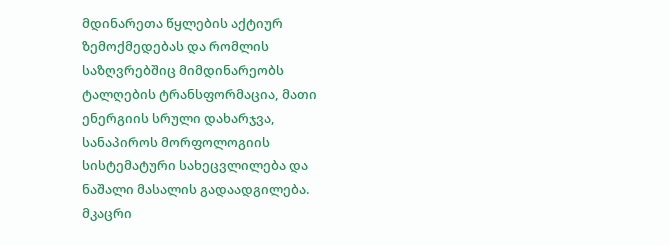მდინარეთა წყლების აქტიურ ზემოქმედებას და რომლის საზღვრებშიც მიმდინარეობს ტალღების ტრანსფორმაცია, მათი ენერგიის სრული დახარჯვა, სანაპიროს მორფოლოგიის სისტემატური სახეცვლილება და ნაშალი მასალის გადაადგილება. მკაცრი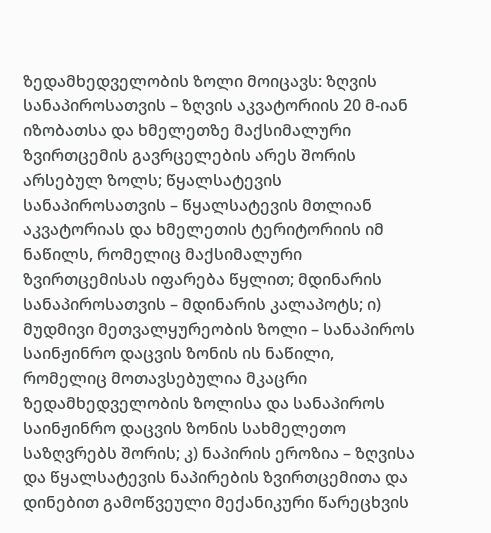ზედამხედველობის ზოლი მოიცავს: ზღვის სანაპიროსათვის – ზღვის აკვატორიის 20 მ-იან იზობათსა და ხმელეთზე მაქსიმალური ზვირთცემის გავრცელების არეს შორის არსებულ ზოლს; წყალსატევის სანაპიროსათვის – წყალსატევის მთლიან აკვატორიას და ხმელეთის ტერიტორიის იმ ნაწილს, რომელიც მაქსიმალური ზვირთცემისას იფარება წყლით; მდინარის სანაპიროსათვის – მდინარის კალაპოტს; ი) მუდმივი მეთვალყურეობის ზოლი – სანაპიროს საინჟინრო დაცვის ზონის ის ნაწილი, რომელიც მოთავსებულია მკაცრი ზედამხედველობის ზოლისა და სანაპიროს საინჟინრო დაცვის ზონის სახმელეთო საზღვრებს შორის; კ) ნაპირის ეროზია – ზღვისა და წყალსატევის ნაპირების ზვირთცემითა და დინებით გამოწვეული მექანიკური წარეცხვის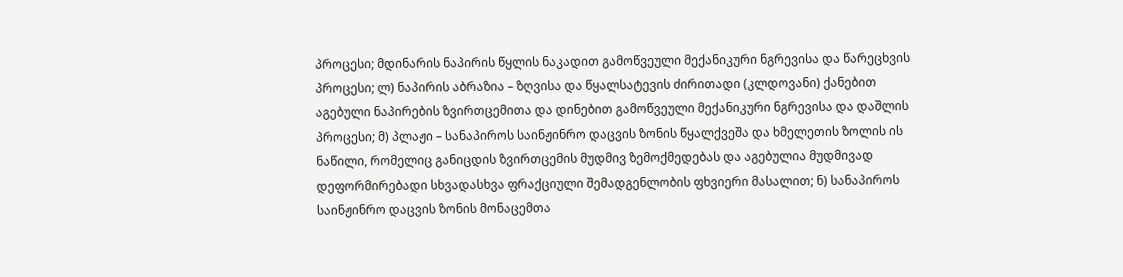პროცესი; მდინარის ნაპირის წყლის ნაკადით გამოწვეული მექანიკური ნგრევისა და წარეცხვის პროცესი; ლ) ნაპირის აბრაზია – ზღვისა და წყალსატევის ძირითადი (კლდოვანი) ქანებით აგებული ნაპირების ზვირთცემითა და დინებით გამოწვეული მექანიკური ნგრევისა და დაშლის პროცესი; მ) პლაჟი – სანაპიროს საინჟინრო დაცვის ზონის წყალქვეშა და ხმელეთის ზოლის ის ნაწილი, რომელიც განიცდის ზვირთცემის მუდმივ ზემოქმედებას და აგებულია მუდმივად დეფორმირებადი სხვადასხვა ფრაქციული შემადგენლობის ფხვიერი მასალით; ნ) სანაპიროს საინჟინრო დაცვის ზონის მონაცემთა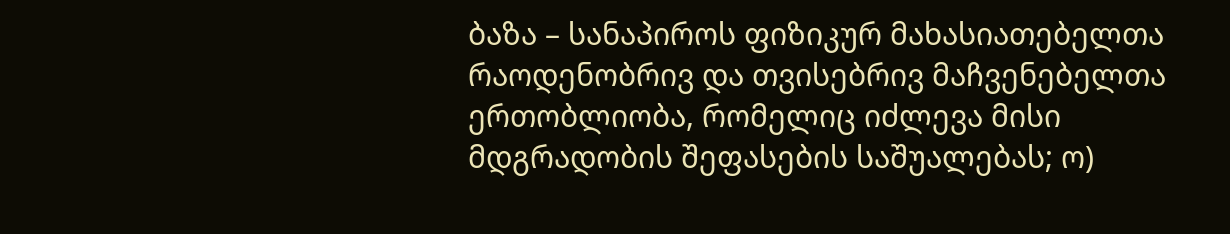ბაზა – სანაპიროს ფიზიკურ მახასიათებელთა რაოდენობრივ და თვისებრივ მაჩვენებელთა ერთობლიობა, რომელიც იძლევა მისი მდგრადობის შეფასების საშუალებას; ო)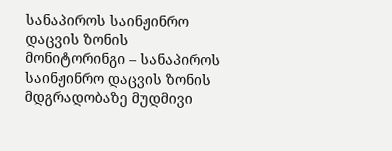სანაპიროს საინჟინრო დაცვის ზონის მონიტორინგი – სანაპიროს საინჟინრო დაცვის ზონის მდგრადობაზე მუდმივი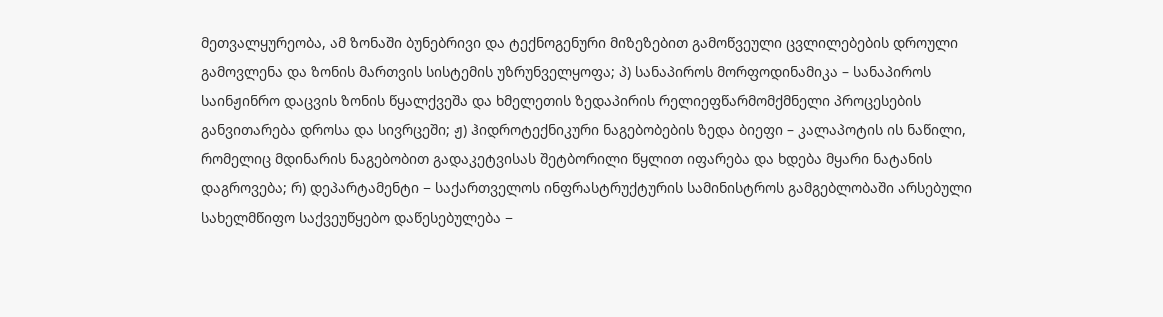მეთვალყურეობა, ამ ზონაში ბუნებრივი და ტექნოგენური მიზეზებით გამოწვეული ცვლილებების დროული გამოვლენა და ზონის მართვის სისტემის უზრუნველყოფა; პ) სანაპიროს მორფოდინამიკა – სანაპიროს საინჟინრო დაცვის ზონის წყალქვეშა და ხმელეთის ზედაპირის რელიეფწარმომქმნელი პროცესების განვითარება დროსა და სივრცეში; ჟ) ჰიდროტექნიკური ნაგებობების ზედა ბიეფი – კალაპოტის ის ნაწილი, რომელიც მდინარის ნაგებობით გადაკეტვისას შეტბორილი წყლით იფარება და ხდება მყარი ნატანის დაგროვება; რ) დეპარტამენტი − საქართველოს ინფრასტრუქტურის სამინისტროს გამგებლობაში არსებული სახელმწიფო საქვეუწყებო დაწესებულება −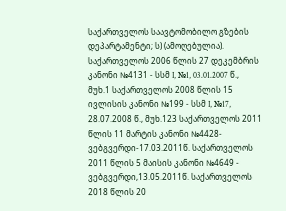საქართველოს საავტომობილო გზების დეპარტამენტი; ს) (ამოღებულია). საქართველოს 2006 წლის 27 დეკემბრის კანონი №4131 - სსმ I, №1, 03.01.2007 წ., მუხ.1 საქართველოს 2008 წლის 15 ივლისის კანონი №199 - სსმ I, №17, 28.07.2008 წ., მუხ.123 საქართველოს 2011 წლის 11 მარტის კანონი №4428-ვებგვერდი-17.03.2011წ. საქართველოს 2011 წლის 5 მაისის კანონი №4649 - ვებგვერდი,13.05.2011წ. საქართველოს 2018 წლის 20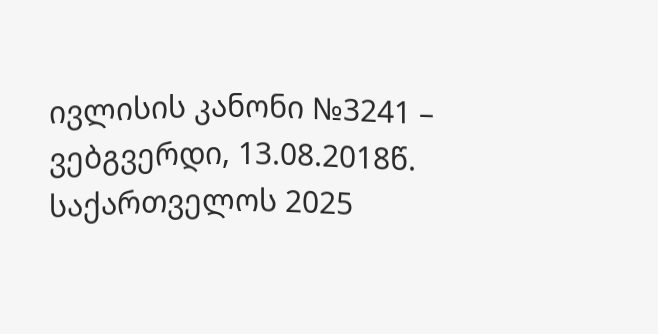ივლისის კანონი №3241 – ვებგვერდი, 13.08.2018წ. საქართველოს 2025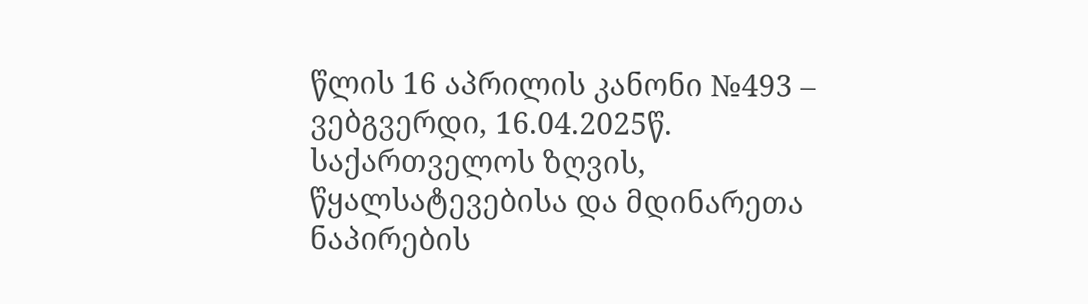წლის 16 აპრილის კანონი №493 – ვებგვერდი, 16.04.2025წ.
საქართველოს ზღვის, წყალსატევებისა და მდინარეთა ნაპირების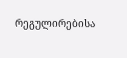რეგულირებისა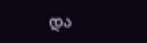და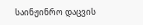საინჟინრო დაცვის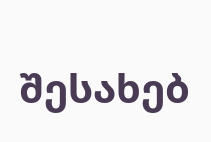შესახებ